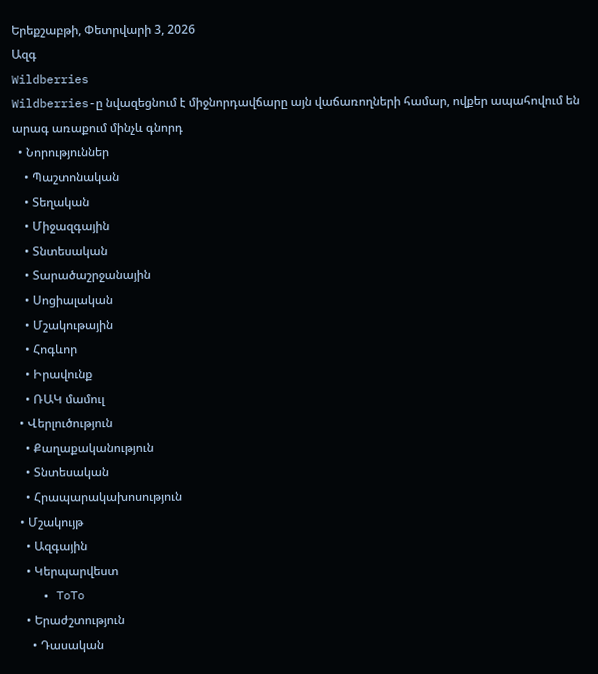Երեքշաբթի, Փետրվարի 3, 2026
Ազգ
Wildberries
Wildberries-ը նվազեցնում է միջնորդավճարը այն վաճառողների համար, ովքեր ապահովում են արագ առաքում մինչև գնորդ
  • Նորություններ
    • Պաշտոնական
    • Տեղական
    • Միջազգային
    • Տնտեսական
    • Տարածաշրջանային
    • Սոցիալական
    • Մշակութային
    • Հոգևոր
    • Իրավունք
    • ՌԱԿ մամուլ
  • Վերլուծություն
    • Քաղաքականություն
    • Տնտեսական
    • Հրապարակախոսություն
  • Մշակույթ
    • Ազգային
    • Կերպարվեստ
    • ToTo
    • Երաժշտություն
      • Դասական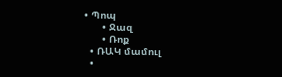• Պոպ
      • Ջազ
      • Ռոք
  • ՌԱԿ մամուլ
  •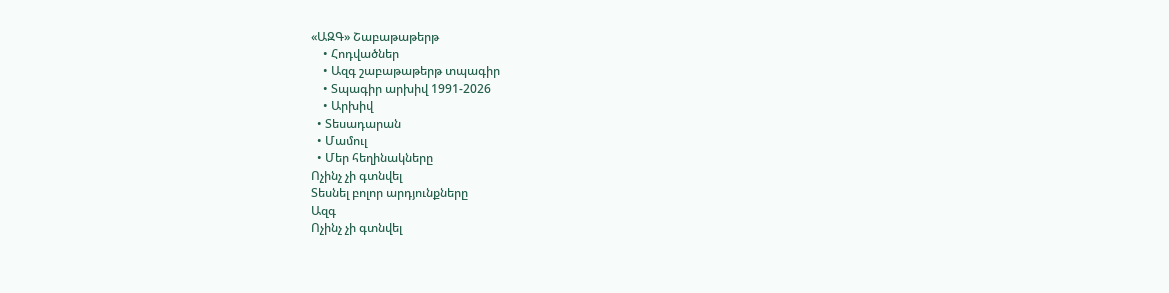«ԱԶԳ» Շաբաթաթերթ
    • Հոդվածներ
    • Ազգ շաբաթաթերթ տպագիր
    • Տպագիր արխիվ 1991-2026
    • Արխիվ
  • Տեսադարան
  • Մամուլ
  • Մեր հեղինակները
Ոչինչ չի գտնվել
Տեսնել բոլոր արդյունքները
Ազգ
Ոչինչ չի գտնվել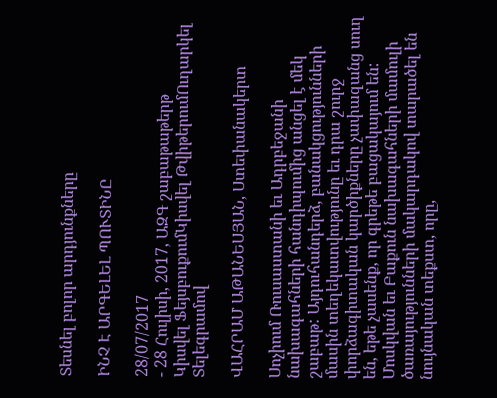Տեսնել բոլոր արդյունքները

ԻՆՉ Է ԱՐԳԵԼԵԼ ՊՈՒՏԻՆԸ

28/07/2017
- 28 Հուլիսի, 2017, ԱԶԳ շաբաթաթերթ
Կիսվել ՖեյսբուքումԿիսվել ԹվիթերումՈւղարկել Տելեգրամով

ՎԱՀՐԱՄ ԱԹԱՆԵՍՅԱՆ, Ստեփանակերտ

Սոչիում Ռուսաստանի եւ Ադրբեջանի նախագահների հանդիպումից անցել է մեկ շաբաթ: Այդուհանդերձ, բանակցությունների մասին տեղեկատվությունը եւ դրա շուրջ փորձագիտական կարծիքները չափազանց սուղ են, եթե չասենք, որ գրեթե բացակայում են: Մոսկվան եւ Բաքուն նախագահների մամուլի ծառայությունների մակարդակով տարածել են նույնական տեքստ, որը,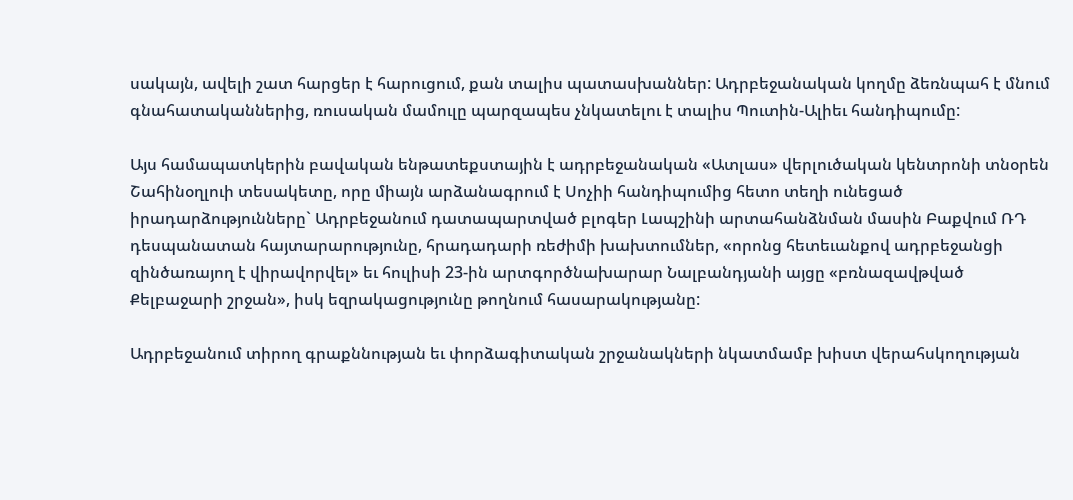սակայն, ավելի շատ հարցեր է հարուցում, քան տալիս պատասխաններ: Ադրբեջանական կողմը ձեռնպահ է մնում գնահատականներից, ռուսական մամուլը պարզապես չնկատելու է տալիս Պուտին-Ալիեւ հանդիպումը:

Այս համապատկերին բավական ենթատեքստային է ադրբեջանական «Ատլաս» վերլուծական կենտրոնի տնօրեն Շահինօղլուի տեսակետը, որը միայն արձանագրում է Սոչիի հանդիպումից հետո տեղի ունեցած իրադարձությունները` Ադրբեջանում դատապարտված բլոգեր Լապշինի արտահանձնման մասին Բաքվում ՌԴ դեսպանատան հայտարարությունը, հրադադարի ռեժիմի խախտումներ, «որոնց հետեւանքով ադրբեջանցի զինծառայող է վիրավորվել» եւ հուլիսի 23-ին արտգործնախարար Նալբանդյանի այցը «բռնազավթված Քելբաջարի շրջան», իսկ եզրակացությունը թողնում հասարակությանը:

Ադրբեջանում տիրող գրաքննության եւ փորձագիտական շրջանակների նկատմամբ խիստ վերահսկողության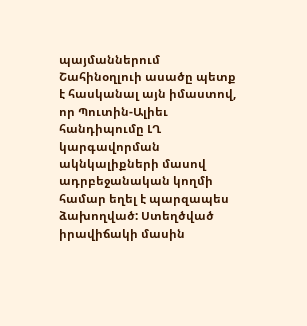պայմաններում Շահինօղլուի ասածը պետք է հասկանալ այն իմաստով, որ Պուտին-Ալիեւ հանդիպումը ԼՂ կարգավորման ակնկալիքների մասով ադրբեջանական կողմի համար եղել է պարզապես ձախողված: Ստեղծված իրավիճակի մասին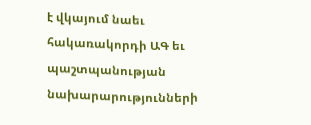է վկայում նաեւ հակառակորդի ԱԳ եւ պաշտպանության նախարարությունների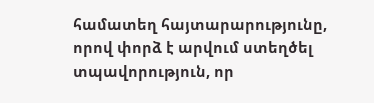համատեղ հայտարարությունը, որով փորձ է արվում ստեղծել տպավորություն, որ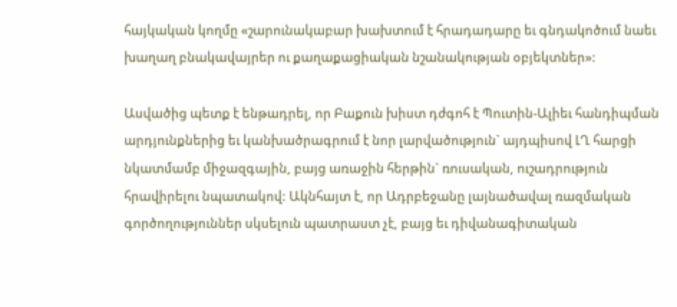հայկական կողմը «շարունակաբար խախտում է հրադադարը եւ գնդակոծում նաեւ խաղաղ բնակավայրեր ու քաղաքացիական նշանակության օբյեկտներ»:

Ասվածից պետք է ենթադրել, որ Բաքուն խիստ դժգոհ է Պուտին-Ալիեւ հանդիպման արդյունքներից եւ կանխածրագրում է նոր լարվածություն` այդպիսով ԼՂ հարցի նկատմամբ միջազգային, բայց առաջին հերթին` ռուսական, ուշադրություն հրավիրելու նպատակով: Ակնհայտ է, որ Ադրբեջանը լայնածավալ ռազմական գործողություններ սկսելուն պատրաստ չէ, բայց եւ դիվանագիտական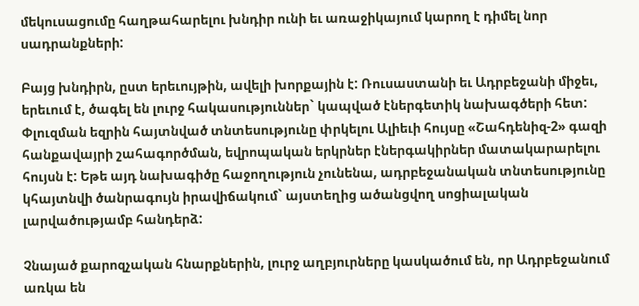մեկուսացումը հաղթահարելու խնդիր ունի եւ առաջիկայում կարող է դիմել նոր սադրանքների:

Բայց խնդիրն, ըստ երեւույթին, ավելի խորքային է: Ռուսաստանի եւ Ադրբեջանի միջեւ, երեւում է, ծագել են լուրջ հակասություններ` կապված էներգետիկ նախագծերի հետ: Փլուզման եզրին հայտնված տնտեսությունը փրկելու Ալիեւի հույսը «Շահդենիզ-2» գազի հանքավայրի շահագործման, եվրոպական երկրներ էներգակիրներ մատակարարելու հույսն է: Եթե այդ նախագիծը հաջողություն չունենա, ադրբեջանական տնտեսությունը կհայտնվի ծանրագույն իրավիճակում` այստեղից ածանցվող սոցիալական լարվածությամբ հանդերձ:

Չնայած քարոզչական հնարքներին, լուրջ աղբյուրները կասկածում են, որ Ադրբեջանում առկա են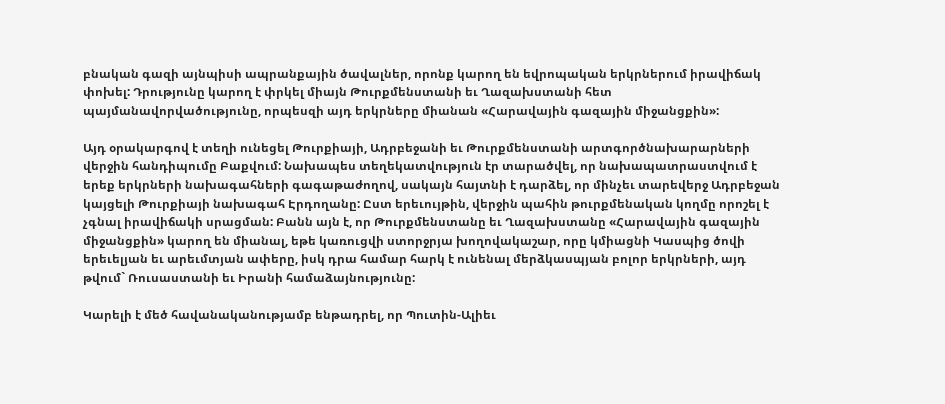բնական գազի այնպիսի ապրանքային ծավալներ, որոնք կարող են եվրոպական երկրներում իրավիճակ փոխել: Դրությունը կարող է փրկել միայն Թուրքմենստանի եւ Ղազախստանի հետ պայմանավորվածությունը, որպեսզի այդ երկրները միանան «Հարավային գազային միջանցքին»:

Այդ օրակարգով է տեղի ունեցել Թուրքիայի, Ադրբեջանի եւ Թուրքմենստանի արտգործնախարարների վերջին հանդիպումը Բաքվում: Նախապես տեղեկատվություն էր տարածվել, որ նախապատրաստվում է երեք երկրների նախագահների գագաթաժողով, սակայն հայտնի է դարձել, որ մինչեւ տարեվերջ Ադրբեջան կայցելի Թուրքիայի նախագահ Էրդողանը: Ըստ երեւույթին, վերջին պահին թուրքմենական կողմը որոշել է չգնալ իրավիճակի սրացման: Բանն այն է, որ Թուրքմենստանը եւ Ղազախստանը «Հարավային գազային միջանցքին» կարող են միանալ, եթե կառուցվի ստորջրյա խողովակաշար, որը կմիացնի Կասպից ծովի երեւելյան եւ արեւմտյան ափերը, իսկ դրա համար հարկ է ունենալ մերձկասպյան բոլոր երկրների, այդ թվում` Ռուսաստանի եւ Իրանի համաձայնությունը:

Կարելի է մեծ հավանականությամբ ենթադրել, որ Պուտին-Ալիեւ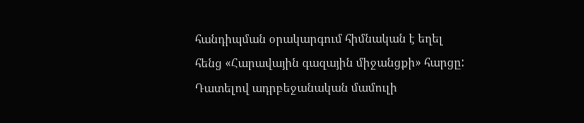հանդիպման օրակարգում հիմնական է եղել հենց «Հարավային գազային միջանցքի» հարցը: Դատելով ադրբեջանական մամուլի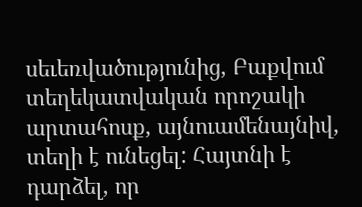սեւեռվածությունից, Բաքվում տեղեկատվական որոշակի արտահոսք, այնուամենայնիվ, տեղի է ունեցել: Հայտնի է դարձել, որ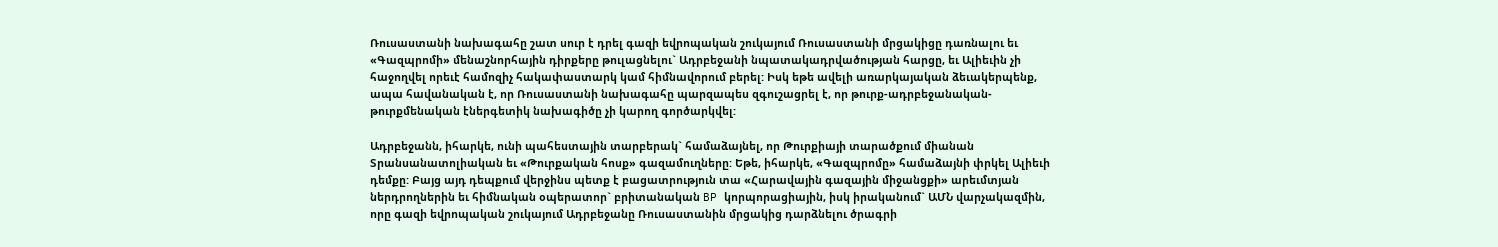Ռուսաստանի նախագահը շատ սուր է դրել գազի եվրոպական շուկայում Ռուսաստանի մրցակիցը դառնալու եւ «Գազպրոմի» մենաշնորհային դիրքերը թուլացնելու` Ադրբեջանի նպատակադրվածության հարցը, եւ Ալիեւին չի հաջողվել որեւէ համոզիչ հակափաստարկ կամ հիմնավորում բերել: Իսկ եթե ավելի առարկայական ձեւակերպենք, ապա հավանական է, որ Ռուսաստանի նախագահը պարզապես զգուշացրել է, որ թուրք-ադրբեջանական-թուրքմենական էներգետիկ նախագիծը չի կարող գործարկվել:

Ադրբեջանն, իհարկե, ունի պահեստային տարբերակ` համաձայնել, որ Թուրքիայի տարածքում միանան Տրանսանատոլիական եւ «Թուրքական հոսք» գազամուղները: Եթե, իհարկե, «Գազպրոմը» համաձայնի փրկել Ալիեւի դեմքը: Բայց այդ դեպքում վերջինս պետք է բացատրություն տա «Հարավային գազային միջանցքի» արեւմտյան ներդրողներին եւ հիմնական օպերատոր` բրիտանական BP կորպորացիային, իսկ իրականում` ԱՄՆ վարչակազմին, որը գազի եվրոպական շուկայում Ադրբեջանը Ռուսաստանին մրցակից դարձնելու ծրագրի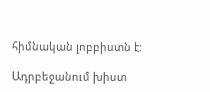հիմնական լոբբիստն է:

Ադրբեջանում խիստ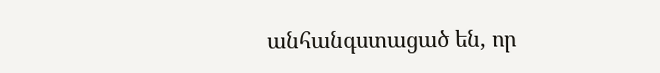անհանգստացած են, որ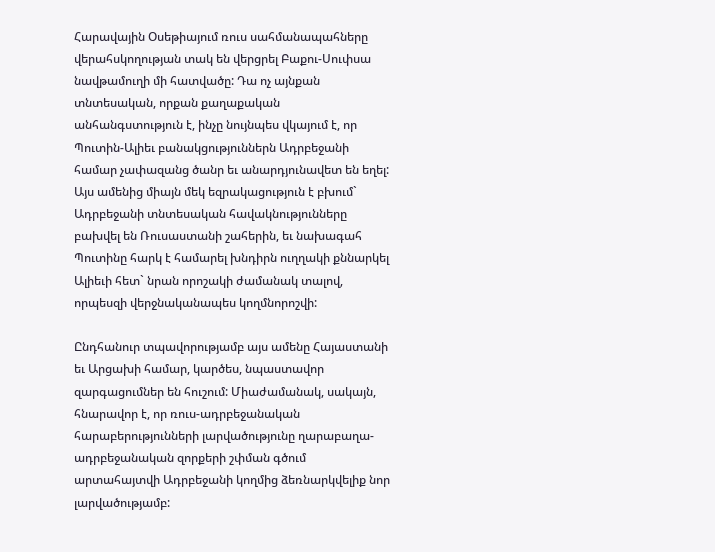Հարավային Օսեթիայում ռուս սահմանապահները վերահսկողության տակ են վերցրել Բաքու-Սուփսա նավթամուղի մի հատվածը: Դա ոչ այնքան տնտեսական, որքան քաղաքական անհանգստություն է, ինչը նույնպես վկայում է, որ Պուտին-Ալիեւ բանակցություններն Ադրբեջանի համար չափազանց ծանր եւ անարդյունավետ են եղել: Այս ամենից միայն մեկ եզրակացություն է բխում` Ադրբեջանի տնտեսական հավակնությունները բախվել են Ռուսաստանի շահերին, եւ նախագահ Պուտինը հարկ է համարել խնդիրն ուղղակի քննարկել Ալիեւի հետ` նրան որոշակի ժամանակ տալով, որպեսզի վերջնականապես կողմնորոշվի:

Ընդհանուր տպավորությամբ այս ամենը Հայաստանի եւ Արցախի համար, կարծես, նպաստավոր զարգացումներ են հուշում: Միաժամանակ, սակայն, հնարավոր է, որ ռուս-ադրբեջանական հարաբերությունների լարվածությունը ղարաբաղա-ադրբեջանական զորքերի շփման գծում արտահայտվի Ադրբեջանի կողմից ձեռնարկվելիք նոր լարվածությամբ: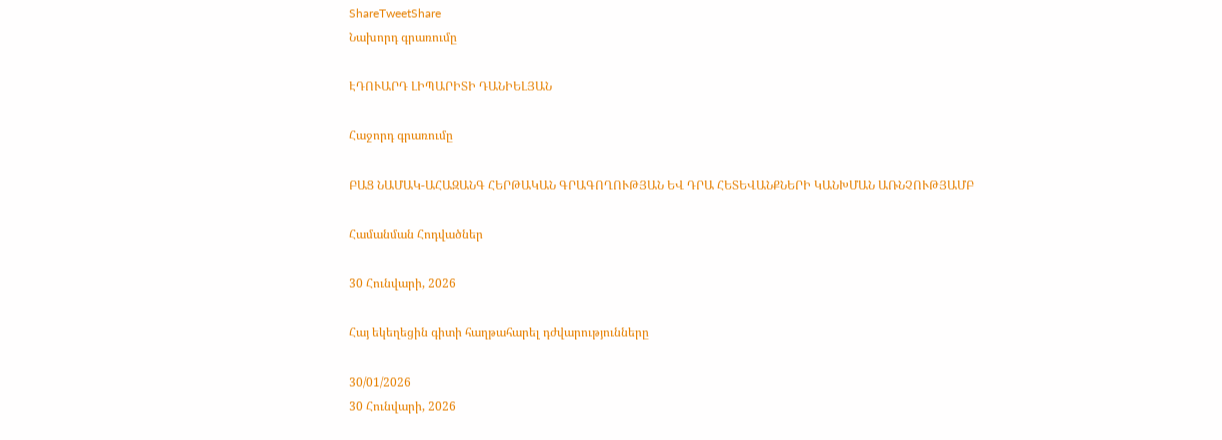ShareTweetShare
Նախորդ գրառումը

ԷԴՈՒԱՐԴ ԼԻՊԱՐԻՏԻ ԴԱՆԻԵԼՅԱՆ

Հաջորդ գրառումը

ԲԱՑ ՆԱՄԱԿ-ԱՀԱԶԱՆԳ ՀԵՐԹԱԿԱՆ ԳՐԱԳՈՂՈՒԹՅԱՆ ԵՎ ԴՐԱ ՀԵՏԵՎԱՆՔՆԵՐԻ ԿԱՆԽՄԱՆ ԱՌՆՉՈՒԹՅԱՄԲ

Համանման Հոդվածներ

30 Հունվարի, 2026

Հայ եկեղեցին գիտի հաղթահարել դժվարությունները

30/01/2026
30 Հունվարի, 2026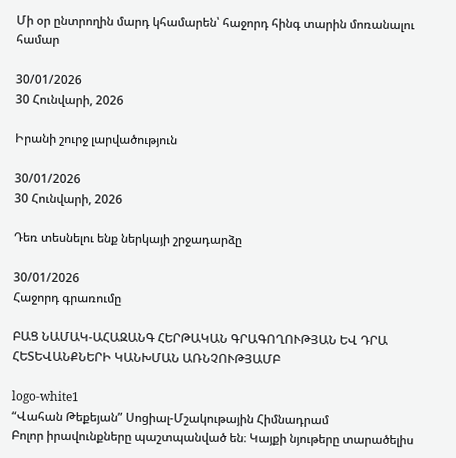Մի օր ընտրողին մարդ կհամարեն՝ հաջորդ հինգ տարին մոռանալու համար

30/01/2026
30 Հունվարի, 2026

Իրանի շուրջ լարվածություն

30/01/2026
30 Հունվարի, 2026

Դեռ տեսնելու ենք ներկայի շրջադարձը

30/01/2026
Հաջորդ գրառումը

ԲԱՑ ՆԱՄԱԿ-ԱՀԱԶԱՆԳ ՀԵՐԹԱԿԱՆ ԳՐԱԳՈՂՈՒԹՅԱՆ ԵՎ ԴՐԱ ՀԵՏԵՎԱՆՔՆԵՐԻ ԿԱՆԽՄԱՆ ԱՌՆՉՈՒԹՅԱՄԲ

logo-white1
“Վահան Թեքեյան” Սոցիալ-Մշակութային Հիմնադրամ
Բոլոր իրավունքները պաշտպանված են։ Կայքի նյութերը տարածելիս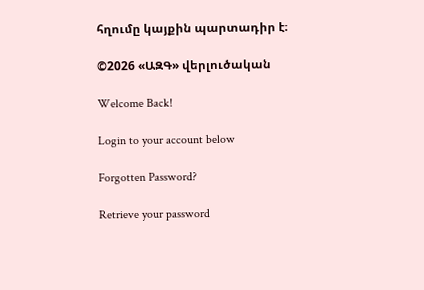հղումը կայքին պարտադիր է։

©2026 «ԱԶԳ» վերլուծական

Welcome Back!

Login to your account below

Forgotten Password?

Retrieve your password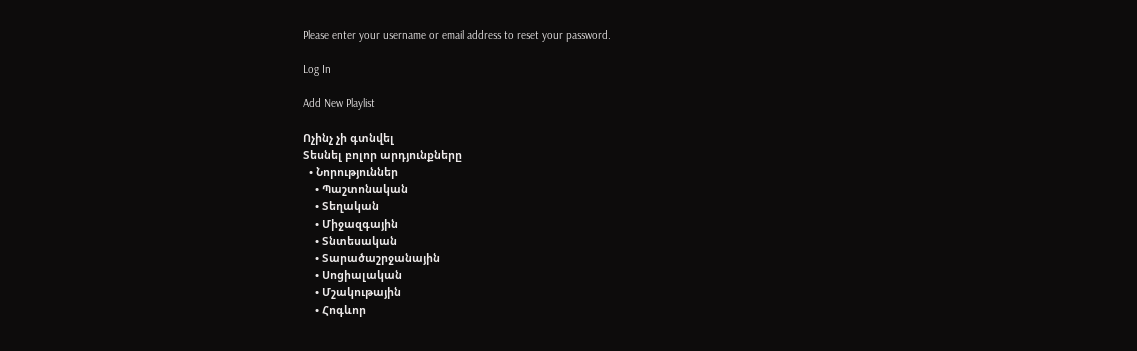Please enter your username or email address to reset your password.

Log In

Add New Playlist

Ոչինչ չի գտնվել
Տեսնել բոլոր արդյունքները
  • Նորություններ
    • Պաշտոնական
    • Տեղական
    • Միջազգային
    • Տնտեսական
    • Տարածաշրջանային
    • Սոցիալական
    • Մշակութային
    • Հոգևոր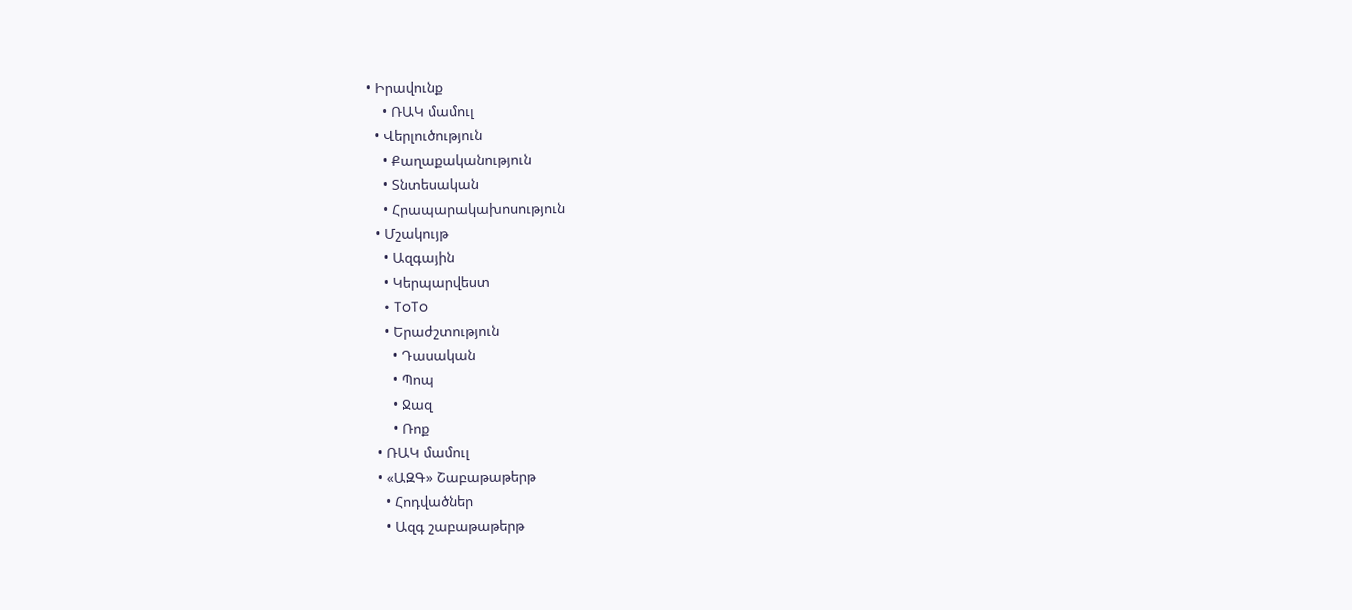• Իրավունք
    • ՌԱԿ մամուլ
  • Վերլուծություն
    • Քաղաքականություն
    • Տնտեսական
    • Հրապարակախոսություն
  • Մշակույթ
    • Ազգային
    • Կերպարվեստ
    • ToTo
    • Երաժշտություն
      • Դասական
      • Պոպ
      • Ջազ
      • Ռոք
  • ՌԱԿ մամուլ
  • «ԱԶԳ» Շաբաթաթերթ
    • Հոդվածներ
    • Ազգ շաբաթաթերթ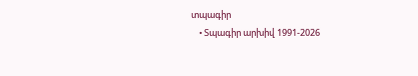տպագիր
    • Տպագիր արխիվ 1991-2026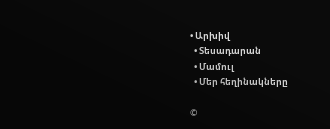• Արխիվ
  • Տեսադարան
  • Մամուլ
  • Մեր հեղինակները

©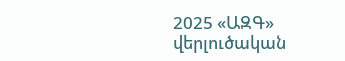2025 «ԱԶԳ» վերլուծական